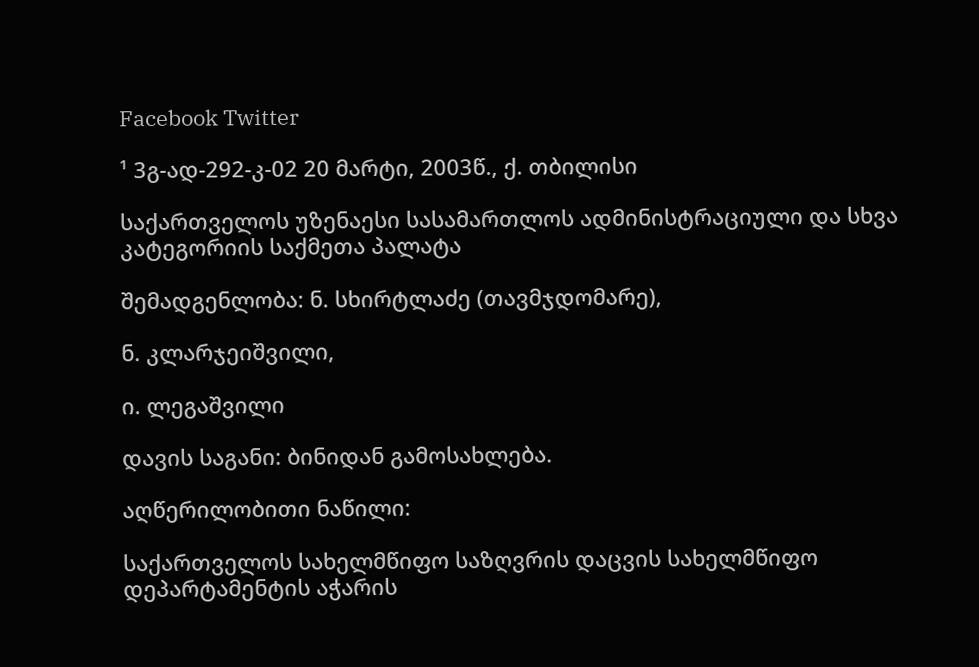Facebook Twitter

¹ 3გ-ად-292-კ-02 20 მარტი, 2003წ., ქ. თბილისი

საქართველოს უზენაესი სასამართლოს ადმინისტრაციული და სხვა კატეგორიის საქმეთა პალატა

შემადგენლობა: ნ. სხირტლაძე (თავმჯდომარე),

ნ. კლარჯეიშვილი,

ი. ლეგაშვილი

დავის საგანი: ბინიდან გამოსახლება.

აღწერილობითი ნაწილი:

საქართველოს სახელმწიფო საზღვრის დაცვის სახელმწიფო დეპარტამენტის აჭარის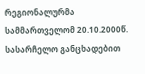რეგიონალურმა სამმართველომ 20.10.2000წ. სასარჩელო განცხადებით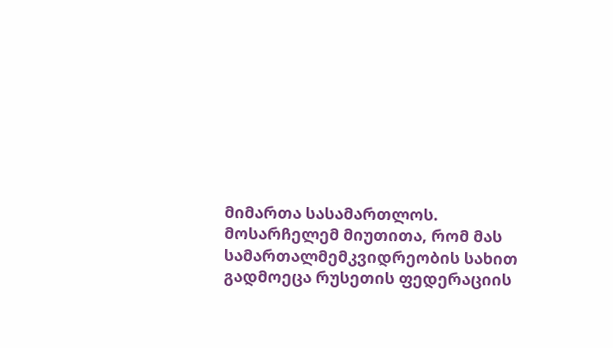მიმართა სასამართლოს. მოსარჩელემ მიუთითა, რომ მას სამართალმემკვიდრეობის სახით გადმოეცა რუსეთის ფედერაციის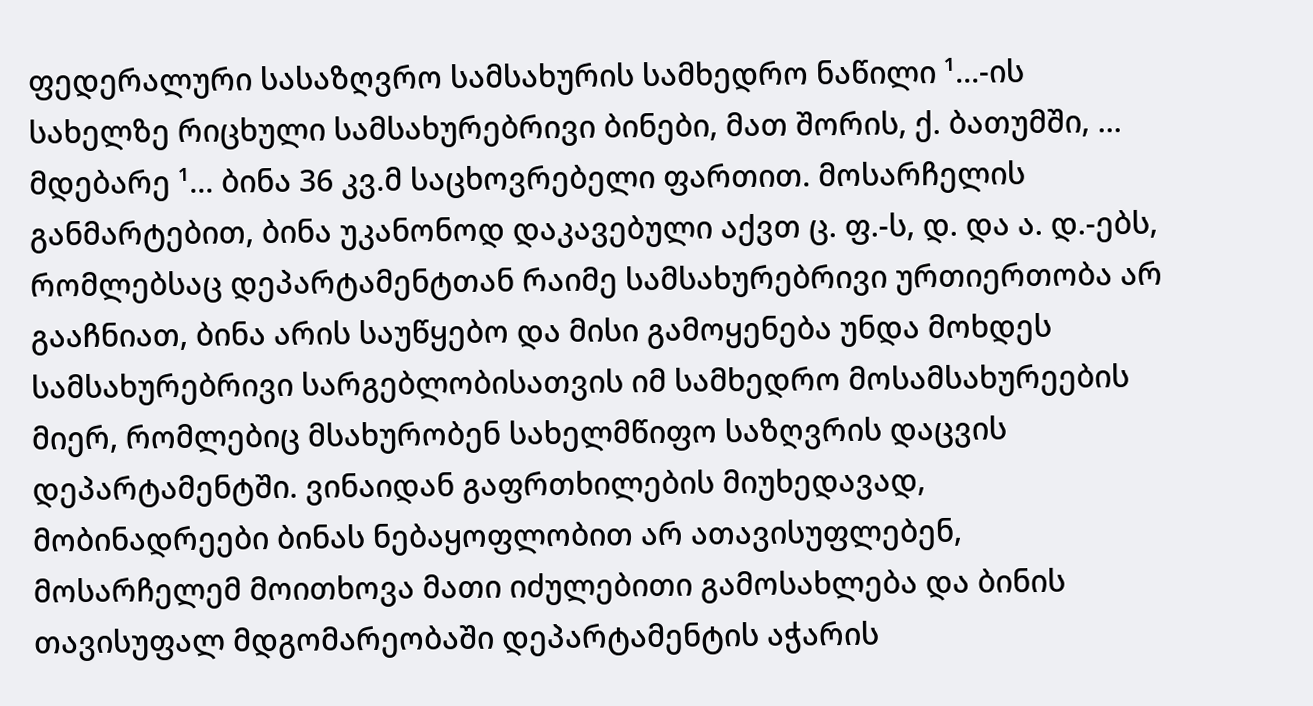ფედერალური სასაზღვრო სამსახურის სამხედრო ნაწილი ¹...-ის სახელზე რიცხული სამსახურებრივი ბინები, მათ შორის, ქ. ბათუმში, ... მდებარე ¹... ბინა 36 კვ.მ საცხოვრებელი ფართით. მოსარჩელის განმარტებით, ბინა უკანონოდ დაკავებული აქვთ ც. ფ.-ს, დ. და ა. დ.-ებს, რომლებსაც დეპარტამენტთან რაიმე სამსახურებრივი ურთიერთობა არ გააჩნიათ, ბინა არის საუწყებო და მისი გამოყენება უნდა მოხდეს სამსახურებრივი სარგებლობისათვის იმ სამხედრო მოსამსახურეების მიერ, რომლებიც მსახურობენ სახელმწიფო საზღვრის დაცვის დეპარტამენტში. ვინაიდან გაფრთხილების მიუხედავად, მობინადრეები ბინას ნებაყოფლობით არ ათავისუფლებენ, მოსარჩელემ მოითხოვა მათი იძულებითი გამოსახლება და ბინის თავისუფალ მდგომარეობაში დეპარტამენტის აჭარის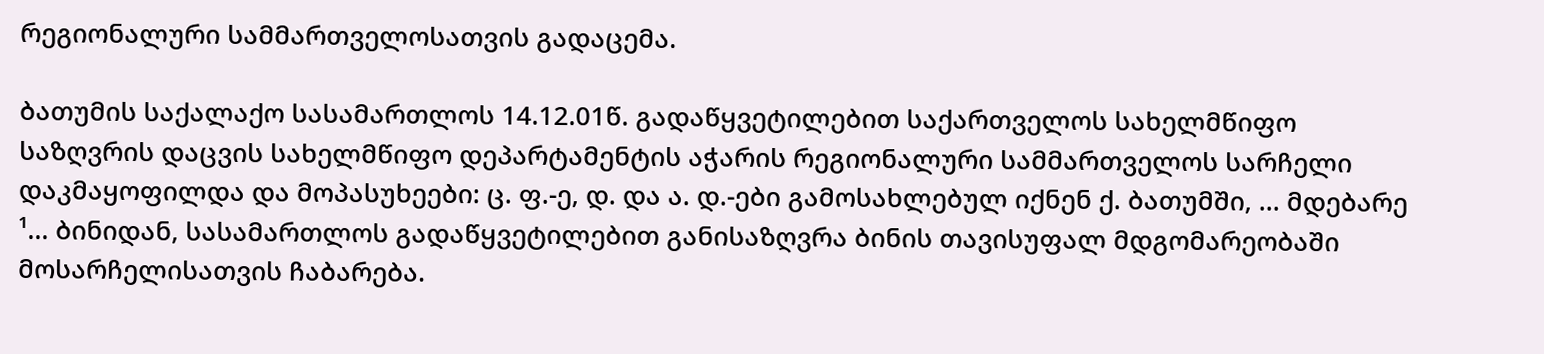რეგიონალური სამმართველოსათვის გადაცემა.

ბათუმის საქალაქო სასამართლოს 14.12.01წ. გადაწყვეტილებით საქართველოს სახელმწიფო საზღვრის დაცვის სახელმწიფო დეპარტამენტის აჭარის რეგიონალური სამმართველოს სარჩელი დაკმაყოფილდა და მოპასუხეები: ც. ფ.-ე, დ. და ა. დ.-ები გამოსახლებულ იქნენ ქ. ბათუმში, ... მდებარე ¹... ბინიდან, სასამართლოს გადაწყვეტილებით განისაზღვრა ბინის თავისუფალ მდგომარეობაში მოსარჩელისათვის ჩაბარება.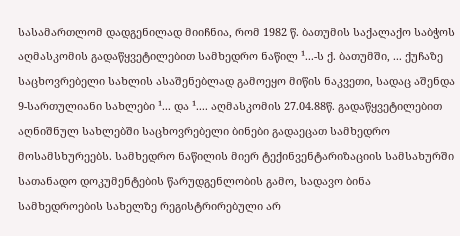სასამართლომ დადგენილად მიიჩნია, რომ 1982 წ. ბათუმის საქალაქო საბჭოს აღმასკომის გადაწყვეტილებით სამხედრო ნაწილ ¹...-ს ქ. ბათუმში, ... ქუჩაზე საცხოვრებელი სახლის ასაშენებლად გამოეყო მიწის ნაკვეთი, სადაც აშენდა 9-სართულიანი სახლები ¹... და ¹.... აღმასკომის 27.04.88წ. გადაწყვეტილებით აღნიშნულ სახლებში საცხოვრებელი ბინები გადაეცათ სამხედრო მოსამსხურეებს. სამხედრო ნაწილის მიერ ტექინვენტარიზაციის სამსახურში სათანადო დოკუმენტების წარუდგენლობის გამო, სადავო ბინა სამხედროების სახელზე რეგისტრირებული არ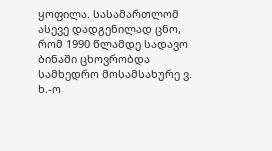ყოფილა. სასამართლომ ასევე დადგენილად ცნო, რომ 1990 წლამდე სადავო ბინაში ცხოვრობდა სამხედრო მოსამსახურე ვ. ხ.-ო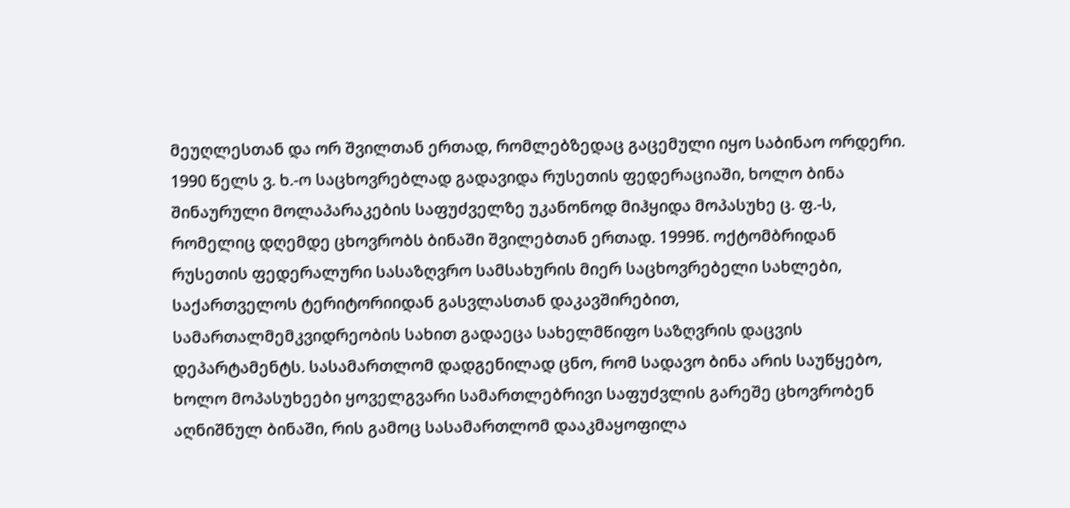მეუღლესთან და ორ შვილთან ერთად, რომლებზედაც გაცემული იყო საბინაო ორდერი. 1990 წელს ვ. ხ.-ო საცხოვრებლად გადავიდა რუსეთის ფედერაციაში, ხოლო ბინა შინაურული მოლაპარაკების საფუძველზე უკანონოდ მიჰყიდა მოპასუხე ც. ფ.-ს, რომელიც დღემდე ცხოვრობს ბინაში შვილებთან ერთად. 1999წ. ოქტომბრიდან რუსეთის ფედერალური სასაზღვრო სამსახურის მიერ საცხოვრებელი სახლები, საქართველოს ტერიტორიიდან გასვლასთან დაკავშირებით, სამართალმემკვიდრეობის სახით გადაეცა სახელმწიფო საზღვრის დაცვის დეპარტამენტს. სასამართლომ დადგენილად ცნო, რომ სადავო ბინა არის საუწყებო, ხოლო მოპასუხეები ყოველგვარი სამართლებრივი საფუძვლის გარეშე ცხოვრობენ აღნიშნულ ბინაში, რის გამოც სასამართლომ დააკმაყოფილა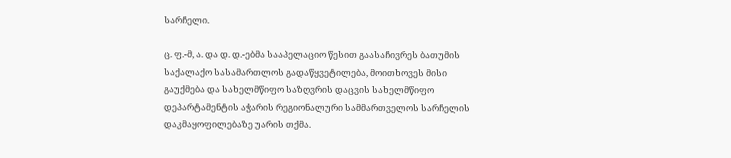სარჩელი.

ც. ფ.-მ, ა. და დ. დ.-ებმა სააპელაციო წესით გაასაჩივრეს ბათუმის საქალაქო სასამართლოს გადაწყვეტილება, მოითხოვეს მისი გაუქმება და სახელმწიფო საზღვრის დაცვის სახელმწიფო დეპარტამენტის აჭარის რეგიონალური სამმართველოს სარჩელის დაკმაყოფილებაზე უარის თქმა.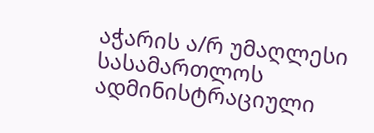აჭარის ა/რ უმაღლესი სასამართლოს ადმინისტრაციული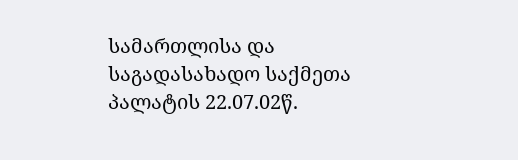სამართლისა და საგადასახადო საქმეთა პალატის 22.07.02წ.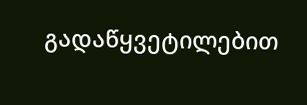გადაწყვეტილებით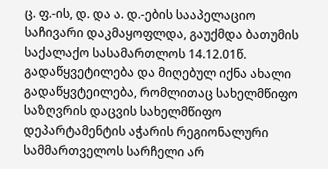ც. ფ.-ის, დ. და ა. დ.-ების სააპელაციო საჩივარი დაკმაყოფლდა, გაუქმდა ბათუმის საქალაქო სასამართლოს 14.12.01წ. გადაწყვეტილება და მიღებულ იქნა ახალი გადაწყვტეილება, რომლითაც სახელმწიფო საზღვრის დაცვის სახელმწიფო დეპარტამენტის აჭარის რეგიონალური სამმართველოს სარჩელი არ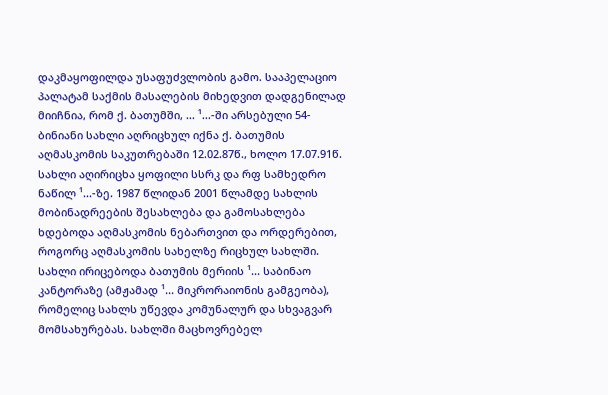დაკმაყოფილდა უსაფუძვლობის გამო. სააპელაციო პალატამ საქმის მასალების მიხედვით დადგენილად მიიჩნია, რომ ქ. ბათუმში, ... ¹...-ში არსებული 54-ბინიანი სახლი აღრიცხულ იქნა ქ. ბათუმის აღმასკომის საკუთრებაში 12.02.87წ., ხოლო 17.07.91წ. სახლი აღირიცხა ყოფილი სსრკ და რფ სამხედრო ნაწილ ¹...-ზე. 1987 წლიდან 2001 წლამდე სახლის მობინადრეების შესახლება და გამოსახლება ხდებოდა აღმასკომის ნებართვით და ორდერებით, როგორც აღმასკომის სახელზე რიცხულ სახლში. სახლი ირიცებოდა ბათუმის მერიის ¹... საბინაო კანტორაზე (ამჟამად ¹... მიკრორაიონის გამგეობა), რომელიც სახლს უწევდა კომუნალურ და სხვაგვარ მომსახურებას. სახლში მაცხოვრებელ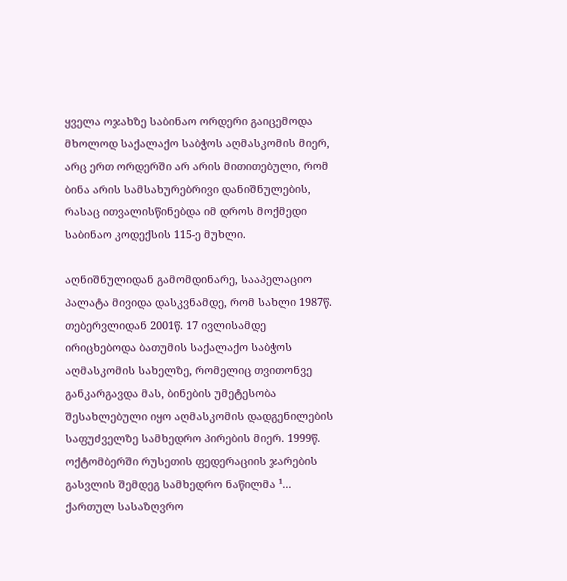ყველა ოჯახზე საბინაო ორდერი გაიცემოდა მხოლოდ საქალაქო საბჭოს აღმასკომის მიერ, არც ერთ ორდერში არ არის მითითებული, რომ ბინა არის სამსახურებრივი დანიშნულების, რასაც ითვალისწინებდა იმ დროს მოქმედი საბინაო კოდექსის 115-ე მუხლი.

აღნიშნულიდან გამომდინარე, სააპელაციო პალატა მივიდა დასკვნამდე, რომ სახლი 1987წ. თებერვლიდან 2001წ. 17 ივლისამდე ირიცხებოდა ბათუმის საქალაქო საბჭოს აღმასკომის სახელზე, რომელიც თვითონვე განკარგავდა მას, ბინების უმეტესობა შესახლებული იყო აღმასკომის დადგენილების საფუძველზე სამხედრო პირების მიერ. 1999წ. ოქტომბერში რუსეთის ფედერაციის ჯარების გასვლის შემდეგ სამხედრო ნაწილმა ¹... ქართულ სასაზღვრო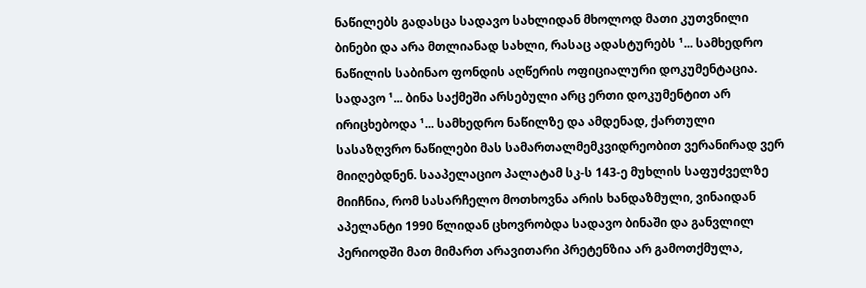ნაწილებს გადასცა სადავო სახლიდან მხოლოდ მათი კუთვნილი ბინები და არა მთლიანად სახლი, რასაც ადასტურებს ¹... სამხედრო ნაწილის საბინაო ფონდის აღწერის ოფიციალური დოკუმენტაცია. სადავო ¹... ბინა საქმეში არსებული არც ერთი დოკუმენტით არ ირიცხებოდა ¹... სამხედრო ნაწილზე და ამდენად, ქართული სასაზღვრო ნაწილები მას სამართალმემკვიდრეობით ვერანირად ვერ მიიღებდნენ. სააპელაციო პალატამ სკ-ს 143-ე მუხლის საფუძველზე მიიჩნია, რომ სასარჩელო მოთხოვნა არის ხანდაზმული, ვინაიდან აპელანტი 1990 წლიდან ცხოვრობდა სადავო ბინაში და განვლილ პერიოდში მათ მიმართ არავითარი პრეტენზია არ გამოთქმულა,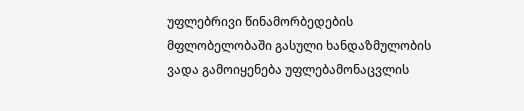უფლებრივი წინამორბედების მფლობელობაში გასული ხანდაზმულობის ვადა გამოიყენება უფლებამონაცვლის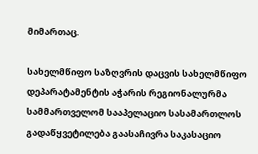მიმართაც.

სახელმწიფო საზღვრის დაცვის სახელმწიფო დეპარატამენტის აჭარის რეგიონალურმა სამმართველომ სააპელაციო სასამართლოს გადაწყვეტილება გაასაჩივრა საკასაციო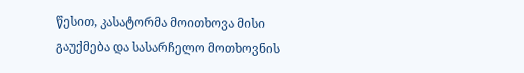წესით, კასატორმა მოითხოვა მისი გაუქმება და სასარჩელო მოთხოვნის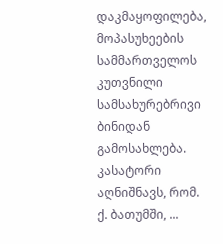დაკმაყოფილება, მოპასუხეების სამმართველოს კუთვნილი სამსახურებრივი ბინიდან გამოსახლება. კასატორი აღნიშნავს, რომ. ქ. ბათუმში, ...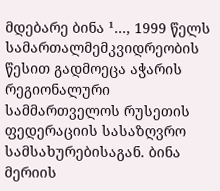მდებარე ბინა ¹..., 1999 წელს სამართალმემკვიდრეობის წესით გადმოეცა აჭარის რეგიონალური სამმართველოს რუსეთის ფედერაციის სასაზღვრო სამსახურებისაგან. ბინა მერიის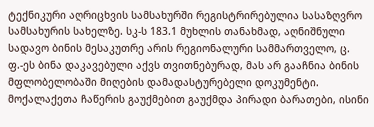ტექნიკური აღრიცხვის სამსახურში რეგისტრირებულია სასაზღვრო სამსახურის სახელზე. სკ-ს 183.1 მუხლის თანახმად, აღნიშნული სადავო ბინის მესაკუთრე არის რეგიონალური სამმართველო, ც. ფ.-ეს ბინა დაკავებული აქვს თვითნებურად, მას არ გააჩნია ბინის მფლობელობაში მიღების დამადასტურებელი დოკუმენტი. მოქალაქეთა ჩაწერის გაუქმებით გაუქმდა პირადი ბარათები, ისინი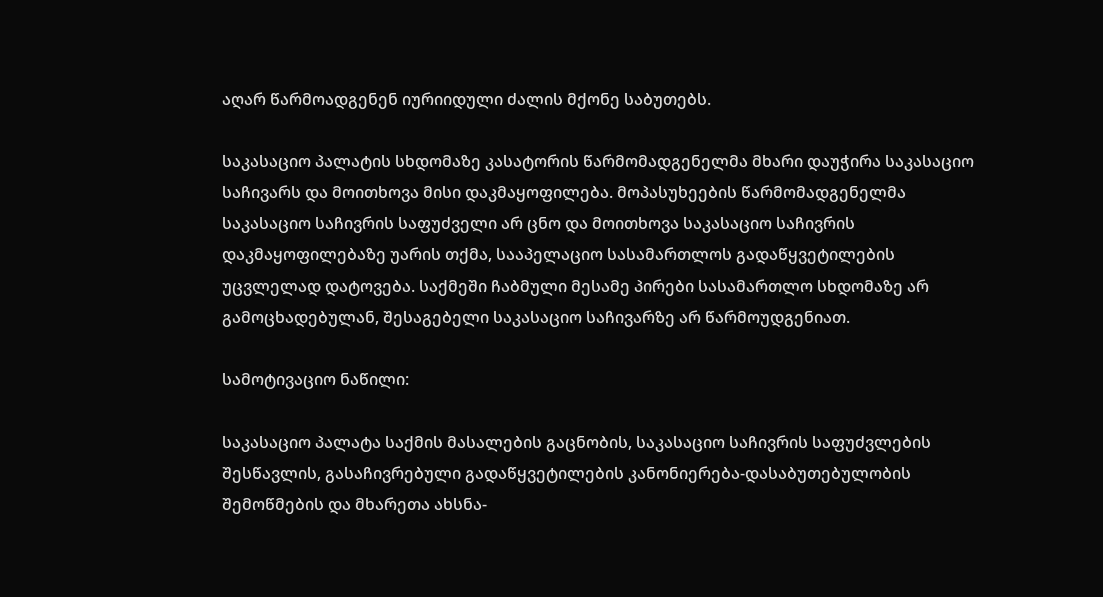აღარ წარმოადგენენ იურიიდული ძალის მქონე საბუთებს.

საკასაციო პალატის სხდომაზე კასატორის წარმომადგენელმა მხარი დაუჭირა საკასაციო საჩივარს და მოითხოვა მისი დაკმაყოფილება. მოპასუხეების წარმომადგენელმა საკასაციო საჩივრის საფუძველი არ ცნო და მოითხოვა საკასაციო საჩივრის დაკმაყოფილებაზე უარის თქმა, სააპელაციო სასამართლოს გადაწყვეტილების უცვლელად დატოვება. საქმეში ჩაბმული მესამე პირები სასამართლო სხდომაზე არ გამოცხადებულან, შესაგებელი საკასაციო საჩივარზე არ წარმოუდგენიათ.

სამოტივაციო ნაწილი:

საკასაციო პალატა საქმის მასალების გაცნობის, საკასაციო საჩივრის საფუძვლების შესწავლის, გასაჩივრებული გადაწყვეტილების კანონიერება-დასაბუთებულობის შემოწმების და მხარეთა ახსნა-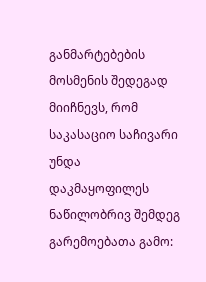განმარტებების მოსმენის შედეგად მიიჩნევს, რომ საკასაციო საჩივარი უნდა დაკმაყოფილეს ნაწილობრივ შემდეგ გარემოებათა გამო: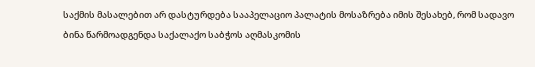საქმის მასალებით არ დასტურდება სააპელაციო პალატის მოსაზრება იმის შესახებ, რომ სადავო ბინა წარმოადგენდა საქალაქო საბჭოს აღმასკომის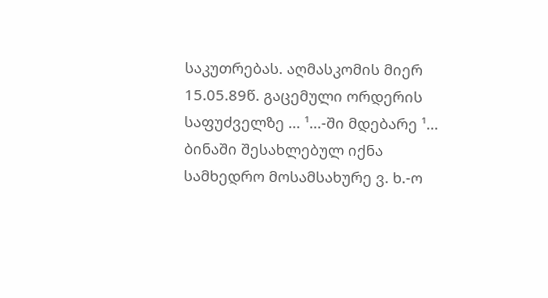საკუთრებას. აღმასკომის მიერ 15.05.89წ. გაცემული ორდერის საფუძველზე ... ¹...-ში მდებარე ¹... ბინაში შესახლებულ იქნა სამხედრო მოსამსახურე ვ. ხ.-ო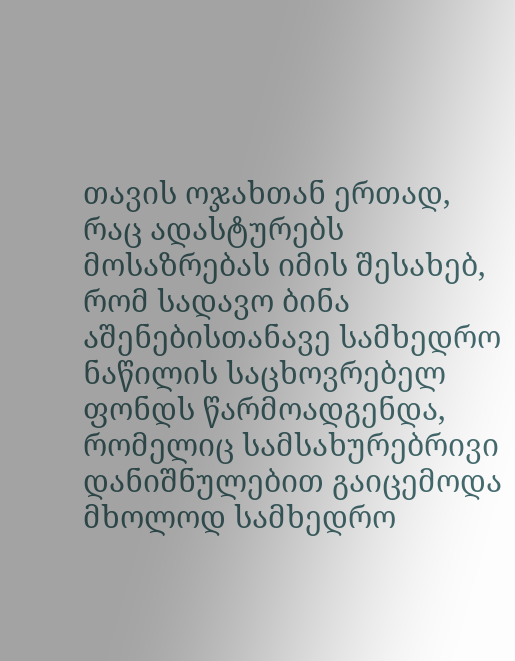თავის ოჯახთან ერთად, რაც ადასტურებს მოსაზრებას იმის შესახებ, რომ სადავო ბინა აშენებისთანავე სამხედრო ნაწილის საცხოვრებელ ფონდს წარმოადგენდა, რომელიც სამსახურებრივი დანიშნულებით გაიცემოდა მხოლოდ სამხედრო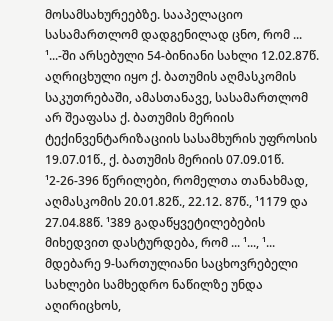მოსამსახურეებზე. სააპელაციო სასამართლომ დადგენილად ცნო, რომ ... ¹...-ში არსებული 54-ბინიანი სახლი 12.02.87წ. აღრიცხული იყო ქ. ბათუმის აღმასკომის საკუთრებაში, ამასთანავე, სასამართლომ არ შეაფასა ქ. ბათუმის მერიის ტექინვენტარიზაციის სასამხურის უფროსის 19.07.01წ., ქ. ბათუმის მერიის 07.09.01წ. ¹2-26-396 წერილები, რომელთა თანახმად, აღმასკომის 20.01.82წ., 22.12. 87წ., ¹1179 და 27.04.88წ. ¹389 გადაწყვეტილებების მიხედვით დასტურდება, რომ ... ¹..., ¹... მდებარე 9-სართულიანი საცხოვრებელი სახლები სამხედრო ნაწილზე უნდა აღირიცხოს,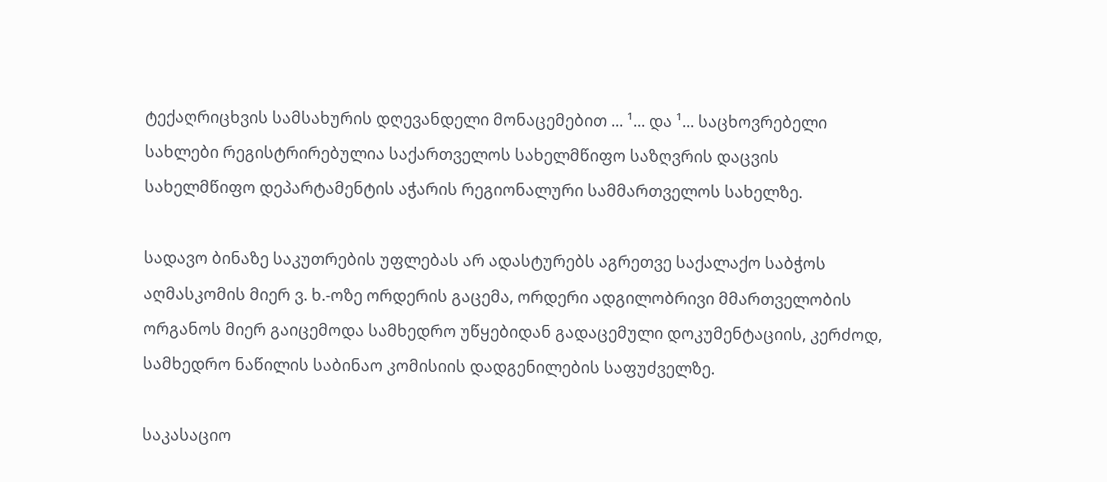ტექაღრიცხვის სამსახურის დღევანდელი მონაცემებით ... ¹... და ¹... საცხოვრებელი სახლები რეგისტრირებულია საქართველოს სახელმწიფო საზღვრის დაცვის სახელმწიფო დეპარტამენტის აჭარის რეგიონალური სამმართველოს სახელზე.

სადავო ბინაზე საკუთრების უფლებას არ ადასტურებს აგრეთვე საქალაქო საბჭოს აღმასკომის მიერ ვ. ხ.-ოზე ორდერის გაცემა, ორდერი ადგილობრივი მმართველობის ორგანოს მიერ გაიცემოდა სამხედრო უწყებიდან გადაცემული დოკუმენტაციის, კერძოდ, სამხედრო ნაწილის საბინაო კომისიის დადგენილების საფუძველზე.

საკასაციო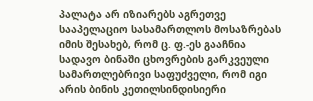პალატა არ იზიარებს აგრეთვე სააპელაციო სასამართლოს მოსაზრებას იმის შესახებ, რომ ც. ფ.-ეს გააჩნია სადავო ბინაში ცხოვრების გარკვეული სამართლებრივი საფუძველი, რომ იგი არის ბინის კეთილსინდისიერი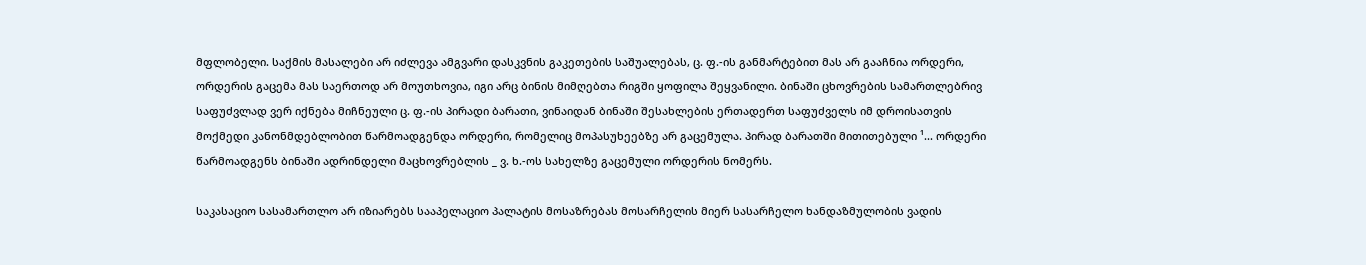მფლობელი. საქმის მასალები არ იძლევა ამგვარი დასკვნის გაკეთების საშუალებას, ც. ფ.-ის განმარტებით მას არ გააჩნია ორდერი, ორდერის გაცემა მას საერთოდ არ მოუთხოვია, იგი არც ბინის მიმღებთა რიგში ყოფილა შეყვანილი. ბინაში ცხოვრების სამართლებრივ საფუძვლად ვერ იქნება მიჩნეული ც. ფ.-ის პირადი ბარათი, ვინაიდან ბინაში შესახლების ერთადერთ საფუძველს იმ დროისათვის მოქმედი კანონმდებლობით წარმოადგენდა ორდერი, რომელიც მოპასუხეებზე არ გაცემულა. პირად ბარათში მითითებული ¹... ორდერი წარმოადგენს ბინაში ადრინდელი მაცხოვრებლის _ ვ. ხ.-ოს სახელზე გაცემული ორდერის ნომერს.

საკასაციო სასამართლო არ იზიარებს სააპელაციო პალატის მოსაზრებას მოსარჩელის მიერ სასარჩელო ხანდაზმულობის ვადის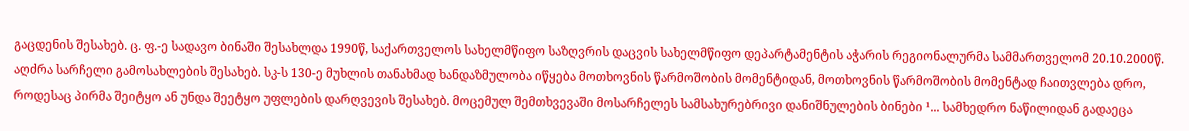გაცდენის შესახებ. ც. ფ.-ე სადავო ბინაში შესახლდა 1990წ, საქართველოს სახელმწიფო საზღვრის დაცვის სახელმწიფო დეპარტამენტის აჭარის რეგიონალურმა სამმართველომ 20.10.2000წ. აღძრა სარჩელი გამოსახლების შესახებ. სკ-ს 130-ე მუხლის თანახმად ხანდაზმულობა იწყება მოთხოვნის წარმოშობის მომენტიდან, მოთხოვნის წარმოშობის მომენტად ჩაითვლება დრო, როდესაც პირმა შეიტყო ან უნდა შეეტყო უფლების დარღვევის შესახებ. მოცემულ შემთხვევაში მოსარჩელეს სამსახურებრივი დანიშნულების ბინები ¹... სამხედრო ნაწილიდან გადაეცა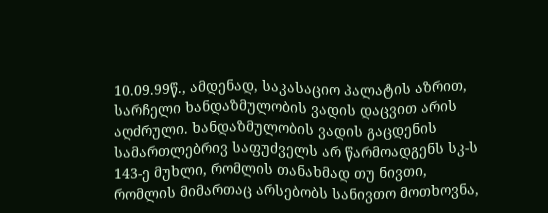10.09.99წ., ამდენად, საკასაციო პალატის აზრით, სარჩელი ხანდაზმულობის ვადის დაცვით არის აღძრული. ხანდაზმულობის ვადის გაცდენის სამართლებრივ საფუძველს არ წარმოადგენს სკ-ს 143-ე მუხლი, რომლის თანახმად თუ ნივთი, რომლის მიმართაც არსებობს სანივთო მოთხოვნა,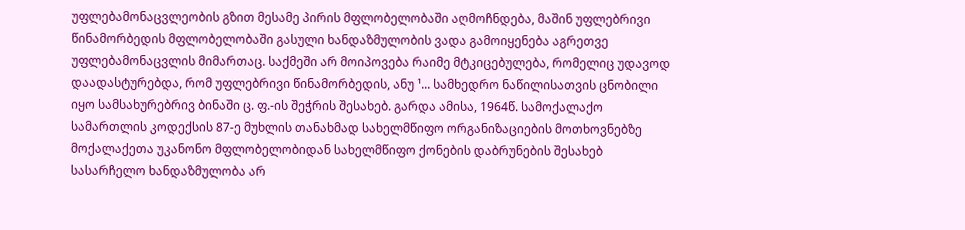უფლებამონაცვლეობის გზით მესამე პირის მფლობელობაში აღმოჩნდება, მაშინ უფლებრივი წინამორბედის მფლობელობაში გასული ხანდაზმულობის ვადა გამოიყენება აგრეთვე უფლებამონაცვლის მიმართაც. საქმეში არ მოიპოვება რაიმე მტკიცებულება, რომელიც უდავოდ დაადასტურებდა, რომ უფლებრივი წინამორბედის, ანუ ¹... სამხედრო ნაწილისათვის ცნობილი იყო სამსახურებრივ ბინაში ც. ფ.-ის შეჭრის შესახებ. გარდა ამისა, 1964წ. სამოქალაქო სამართლის კოდექსის 87-ე მუხლის თანახმად სახელმწიფო ორგანიზაციების მოთხოვნებზე მოქალაქეთა უკანონო მფლობელობიდან სახელმწიფო ქონების დაბრუნების შესახებ სასარჩელო ხანდაზმულობა არ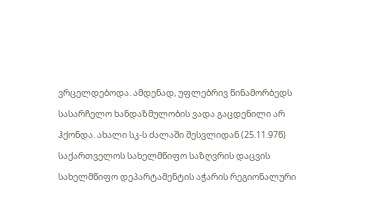ვრცელდებოდა. ამდენად, უფლებრივ წინამორბედს სასარჩელო ხანდაზმულობის ვადა გაცდენილი არ ჰქონდა. ახალი სკ-ს ძალაში შესვლიდან (25.11.97წ) საქართველოს სახელმწიფო საზღვრის დაცვის სახელმწიფო დეპარტამენტის აჭარის რეგიონალური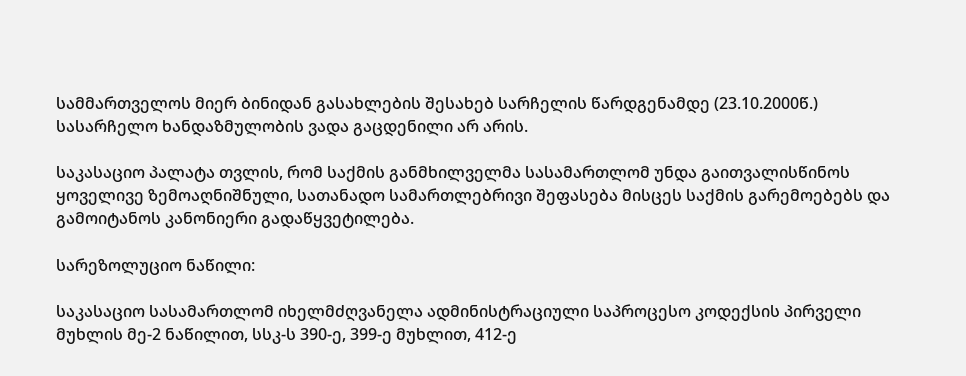სამმართველოს მიერ ბინიდან გასახლების შესახებ სარჩელის წარდგენამდე (23.10.2000წ.) სასარჩელო ხანდაზმულობის ვადა გაცდენილი არ არის.

საკასაციო პალატა თვლის, რომ საქმის განმხილველმა სასამართლომ უნდა გაითვალისწინოს ყოველივე ზემოაღნიშნული, სათანადო სამართლებრივი შეფასება მისცეს საქმის გარემოებებს და გამოიტანოს კანონიერი გადაწყვეტილება.

სარეზოლუციო ნაწილი:

საკასაციო სასამართლომ იხელმძღვანელა ადმინისტრაციული საპროცესო კოდექსის პირველი მუხლის მე-2 ნაწილით, სსკ-ს 390-ე, 399-ე მუხლით, 412-ე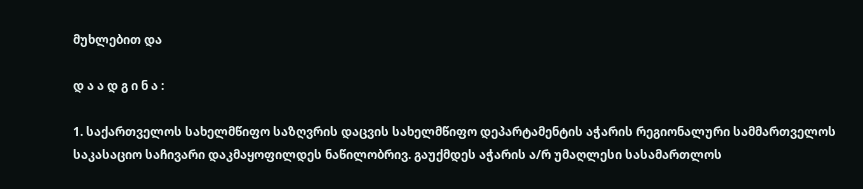მუხლებით და

დ ა ა დ გ ი ნ ა :

1. საქართველოს სახელმწიფო საზღვრის დაცვის სახელმწიფო დეპარტამენტის აჭარის რეგიონალური სამმართველოს საკასაციო საჩივარი დაკმაყოფილდეს ნაწილობრივ. გაუქმდეს აჭარის ა/რ უმაღლესი სასამართლოს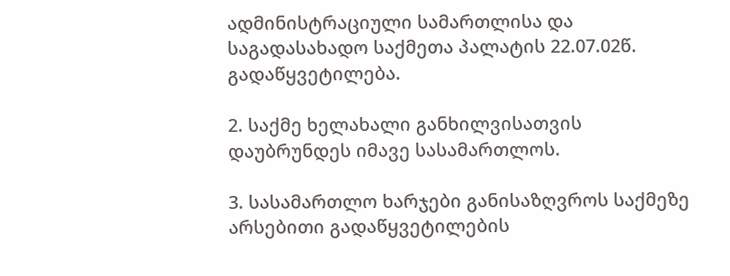ადმინისტრაციული სამართლისა და საგადასახადო საქმეთა პალატის 22.07.02წ. გადაწყვეტილება.

2. საქმე ხელახალი განხილვისათვის დაუბრუნდეს იმავე სასამართლოს.

3. სასამართლო ხარჯები განისაზღვროს საქმეზე არსებითი გადაწყვეტილების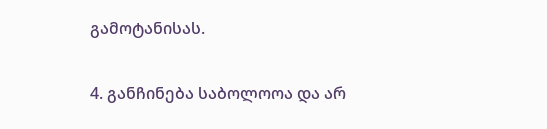გამოტანისას.

4. განჩინება საბოლოოა და არ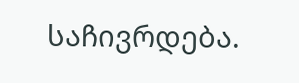საჩივრდება.